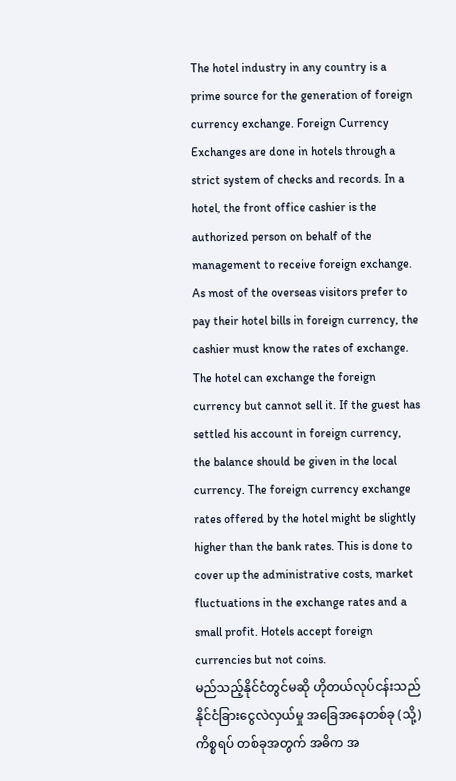The hotel industry in any country is a prime source for the generation of foreign currency exchange. Foreign Currency Exchanges are done in hotels through a strict system of checks and records. In a hotel, the front office cashier is the authorized person on behalf of the management to receive foreign exchange. As most of the overseas visitors prefer to pay their hotel bills in foreign currency, the cashier must know the rates of exchange. The hotel can exchange the foreign currency but cannot sell it. If the guest has settled his account in foreign currency, the balance should be given in the local currency. The foreign currency exchange rates offered by the hotel might be slightly higher than the bank rates. This is done to cover up the administrative costs, market fluctuations in the exchange rates and a small profit. Hotels accept foreign currencies but not coins.
မည်သည့်နိုင်ငံတွင်မဆို ဟိုတယ်လုပ်ငန်းသည် နိုင်ငံခြားငွေလဲလှယ်မှု အခြေအနေတစ်ခု (သို့) ကိစ္စရပ် တစ်ခုအတွက် အဓိက အ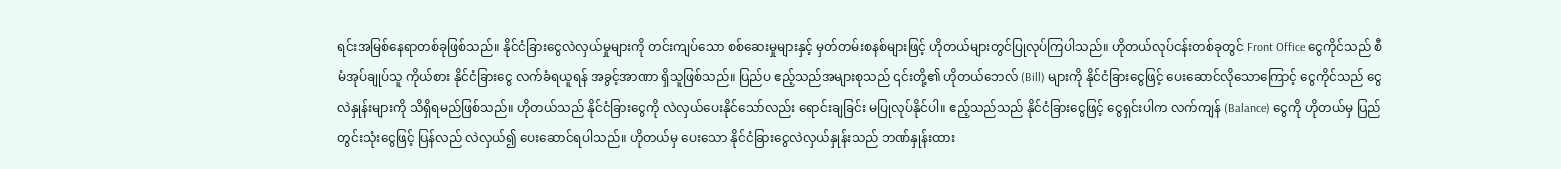ရင်းအမြစ်နေရာတစ်ခုဖြစ်သည်။ နိုင်ငံခြားငွေလဲလှယ်မှုများကို တင်းကျပ်သော စစ်ဆေးမှုများနှင့် မှတ်တမ်းစနစ်များဖြင့် ဟိုတယ်များတွင်ပြုလုပ်ကြပါသည်။ ဟိုတယ်လုပ်ငန်းတစ်ခုတွင် Front Office ငွေကိုင်သည် စီမံအုပ်ချုပ်သူ ကိုယ်စား နိုင်ငံခြားငွေ လက်ခံရယူရန် အခွင့်အာဏာ ရှိသူဖြစ်သည်။ ပြည်ပ ဧည့်သည်အများစုသည် ၎င်းတို့၏ ဟိုတယ်ဘေလ် (Bill) များကို နိုင်ငံခြားငွေဖြင့် ပေးဆောင်လိုသောကြောင့် ငွေကိုင်သည် ငွေလဲနှုန်းများကို သိရှိရမည်ဖြစ်သည်။ ဟိုတယ်သည် နိုင်ငံခြားငွေကို လဲလှယ်ပေးနိုင်သော်လည်း ရောင်းချခြင်း မပြုလုပ်နိုင်ပါ။ ဧည့်သည်သည် နိုင်ငံခြားငွေဖြင့် ငွေရှင်းပါက လက်ကျန် (Balance) ငွေကို ဟိုတယ်မှ ပြည်တွင်းသုံးငွေဖြင့် ပြန်လည် လဲလှယ်၍ ပေးဆောင်ရပါသည်။ ဟိုတယ်မှ ပေးသော နိုင်ငံခြားငွေလဲလှယ်နှုန်းသည် ဘဏ်နှုန်းထား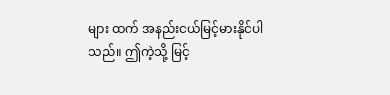များ ထက် အနည်းငယ်မြင့်မားနိုင်ပါသည်။ ဤကဲ့သို့ မြင့်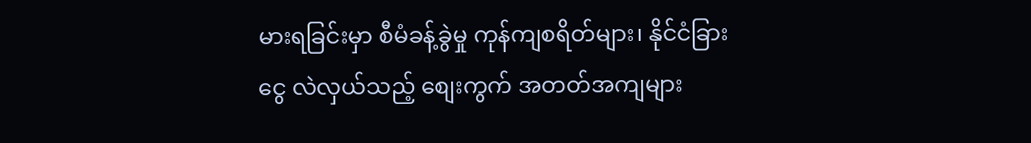မားရခြင်းမှာ စီမံခန့်ခွဲမှု ကုန်ကျစရိတ်များ၊ နိုင်ငံခြားငွေ လဲလှယ်သည့် စျေးကွက် အတတ်အကျများ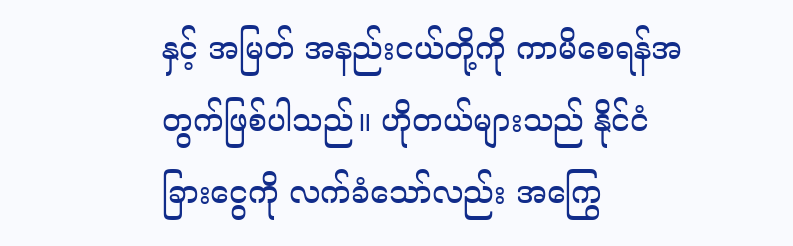နှင့် အမြတ် အနည်းငယ်တို့ကို ကာမိစေရန်အတွက်ဖြစ်ပါသည်။ ဟိုတယ်များသည် နိုင်ငံခြားငွေကို လက်ခံသော်လည်း အကြွေ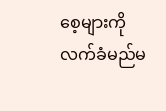စေ့များကို လက်ခံမည်မ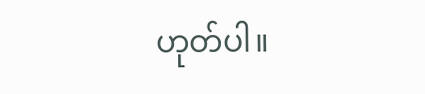ဟုတ်ပါ။